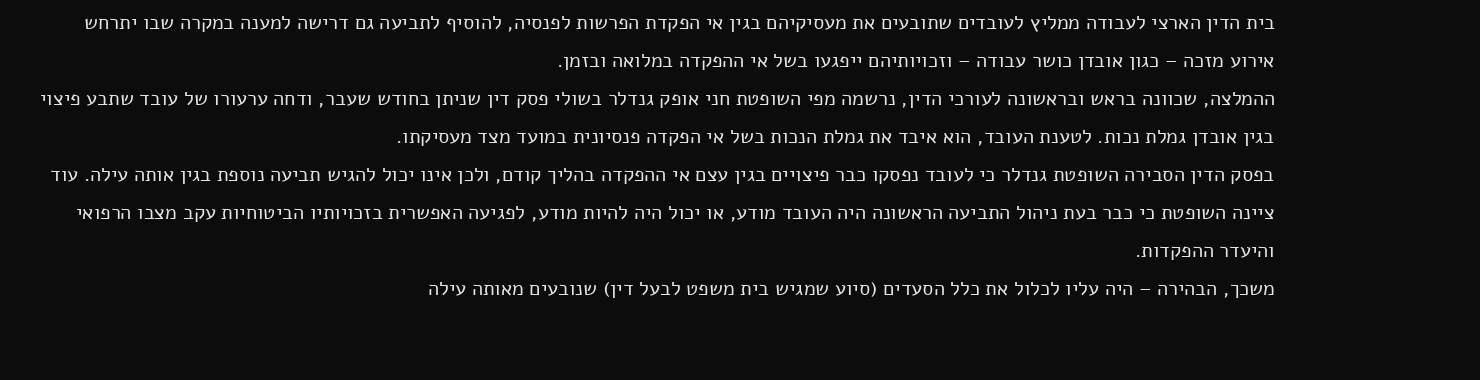בית הדין הארצי לעבודה ממליץ לעובדים שתובעים את מעסיקיהם בגין אי הפקדת הפרשות לפנסיה, להוסיף לתביעה גם דרישה למענה במקרה שבו יתרחש אירוע מזכה – כגון אובדן כושר עבודה – וזכויותיהם ייפגעו בשל אי ההפקדה במלואה ובזמן.
ההמלצה, שכוונה בראש ובראשונה לעורכי הדין, נרשמה מפי השופטת חני אופק גנדלר בשולי פסק דין שניתן בחודש שעבר, ודחה ערעורו של עובד שתבע פיצוי בגין אובדן גמלת נכות. לטענת העובד, הוא איבד את גמלת הנכות בשל אי הפקדה פנסיונית במועד מצד מעסיקתו.
בפסק הדין הסבירה השופטת גנדלר כי לעובד נפסקו כבר פיצויים בגין עצם אי ההפקדה בהליך קודם, ולכן אינו יכול להגיש תביעה נוספת בגין אותה עילה. עוד ציינה השופטת כי כבר בעת ניהול התביעה הראשונה היה העובד מודע, או יכול היה להיות מודע, לפגיעה האפשרית בזכויותיו הביטוחיות עקב מצבו הרפואי והיעדר ההפקדות.
משכך, הבהירה – היה עליו לכלול את כלל הסעדים (סיוע שמגיש בית משפט לבעל דין) שנובעים מאותה עילה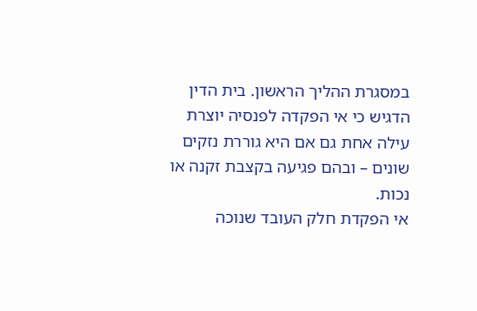במסגרת ההליך הראשון. בית הדין הדגיש כי אי הפקדה לפנסיה יוצרת עילה אחת גם אם היא גוררת נזקים שונים – ובהם פגיעה בקצבת זקנה או נכות.
אי הפקדת חלק העובד שנוכה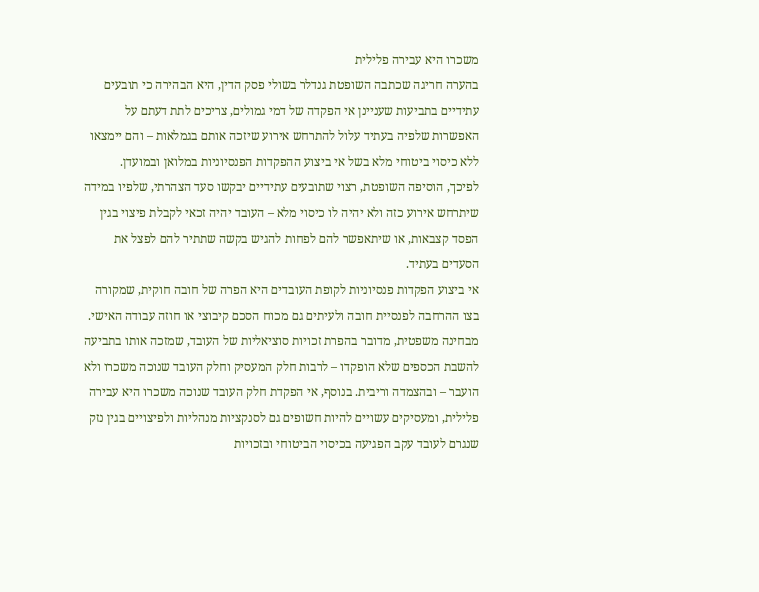משכרו היא עבירה פלילית
בהערה חריגה שכתבה השופטת גנדלר בשולי פסק הדין, היא הבהירה כי תובעים עתידיים בתביעות שעניינן אי הפקדה של דמי גמולים, צריכים לתת דעתם על האפשרות שלפיה בעתיד עלול להתרחש אירוע שיזכה אותם בגמלאות – והם יימצאו ללא כיסוי ביטוחי מלא בשל אי ביצוע ההפקדות הפנסיוניות במלואן ובמועדן.
לפיכך, הוסיפה השופטת, רצוי שתובעים עתידיים יבקשו סעד הצהרתי, שלפיו במידה שיתרחש אירוע כזה ולא יהיה לו כיסוי מלא – העובד יהיה זכאי לקבלת פיצוי בגין הפסד קצבאות, או שיתאפשר להם לפחות להגיש בקשה שתתיר להם לפצל את הסעדים בעתיד.
אי ביצוע הפקדות פנסיוניות לקופת העובדים היא הפרה של חובה חוקית, שמקורה בצו ההרחבה לפנסיית חובה ולעיתים גם מכוח הסכם קיבוצי או חוזה עבודה האישי. מבחינה משפטית, מדובר בהפרת זכויות סוציאליות של העובד, שמזכה אותו בתביעה להשבת הכספים שלא הופקדו – לרבות חלק המעסיק וחלק העובד שנוכה משכרו ולא הועבר – ובהצמדה וריבית. בנוסף, אי הפקדת חלק העובד שנוכה משכרו היא עבירה פלילית, ומעסיקים עשויים להיות חשופים גם לסנקציות מנהליות ולפיצויים בגין נזק שנגרם לעובד עקב הפגיעה בכיסוי הביטוחי ובזכויות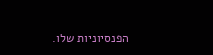הפנסיוניות שלו.